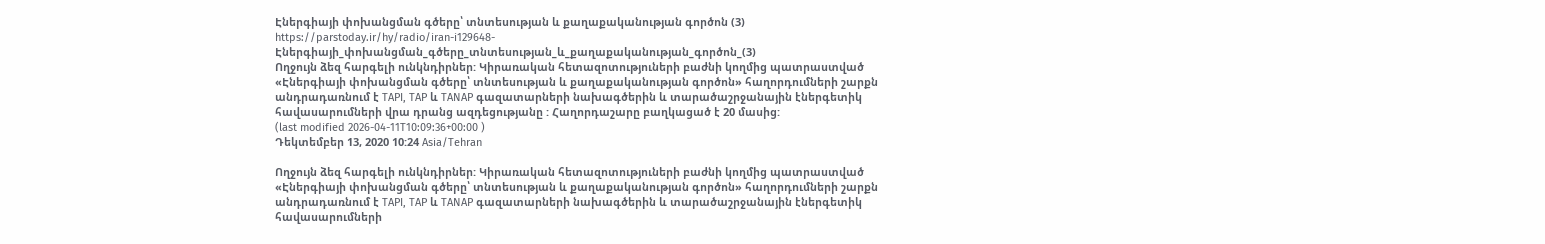Էներգիայի փոխանցման գծերը՝ տնտեսության և քաղաքականության գործոն (3)
https://parstoday.ir/hy/radio/iran-i129648-Էներգիայի_փոխանցման_գծերը_տնտեսության_և_քաղաքականության_գործոն_(3)
Ողջույն ձեզ հարգելի ունկնդիրներ: Կիրառական հետազոտություների բաժնի կողմից պատրաստված «Էներգիայի փոխանցման գծերը՝ տնտեսության և քաղաքականության գործոն» հաղորդումների շարքն անդրադառնում է TAPI, TAP և TANAP գազատարների նախագծերին և տարածաշրջանային էներգետիկ հավասարումների վրա դրանց ազդեցությանը : Հաղորդաշարը բաղկացած է 20 մասից:
(last modified 2026-04-11T10:09:36+00:00 )
Դեկտեմբեր 13, 2020 10:24 Asia/Tehran

Ողջույն ձեզ հարգելի ունկնդիրներ: Կիրառական հետազոտություների բաժնի կողմից պատրաստված «Էներգիայի փոխանցման գծերը՝ տնտեսության և քաղաքականության գործոն» հաղորդումների շարքն անդրադառնում է TAPI, TAP և TANAP գազատարների նախագծերին և տարածաշրջանային էներգետիկ հավասարումների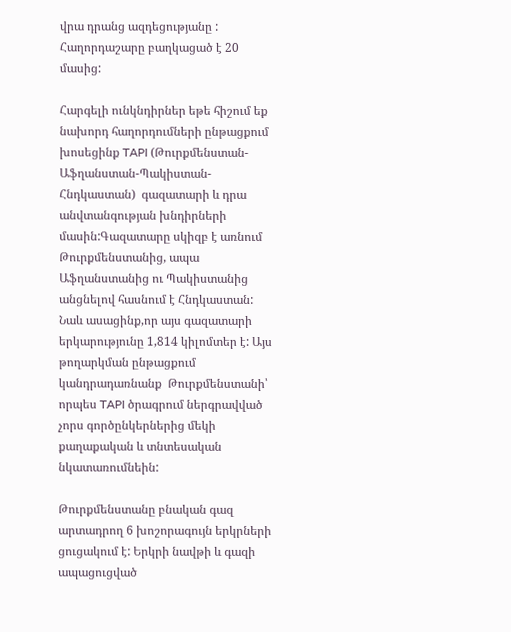վրա դրանց ազդեցությանը : Հաղորդաշարը բաղկացած է 20 մասից:

Հարգելի ունկնդիրներ եթե հիշում եք նախորդ հաղորդումների ընթացքում  խոսեցինք TAPI (Թուրքմենստան-Աֆղանստան-Պակիստան-Հնդկաստան)  գազատարի և դրա անվտանգության խնդիրների մասին:Գազատարը սկիզբ է առնում Թուրքմենստանից, ապա Աֆղանստանից ու Պակիստանից անցնելով հասնում է Հնդկաստան: Նաև ասացինք,որ այս գազատարի երկարությունը 1,814 կիլոմտեր է: Այս թողարկման ընթացքում կանդրադառնանք  Թուրքմենստանի՝ որպես TAPI ծրագրում ներգրավված չորս գործընկերներից մեկի քաղաքական և տնտեսական նկատառումնեին:

Թուրքմենստանը բնական գազ արտադրող 6 խոշորագույն երկրների ցուցակում է: Երկրի նավթի և գազի ապացուցված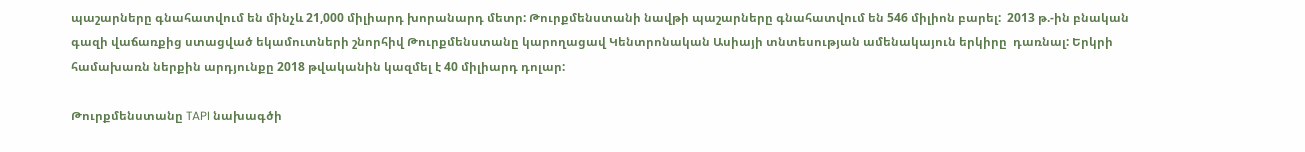պաշարները գնահատվում են մինչև 21,000 միլիարդ խորանարդ մետր: Թուրքմենստանի նավթի պաշարները գնահատվում են 546 միլիոն բարել:  2013 թ.-ին բնական գազի վաճառքից ստացված եկամուտների շնորհիվ Թուրքմենստանը կարողացավ Կենտրոնական Ասիայի տնտեսության ամենակայուն երկիրը  դառնալ: Երկրի համախառն ներքին արդյունքը 2018 թվականին կազմել է 40 միլիարդ դոլար:

Թուրքմենստանը TAPI նախագծի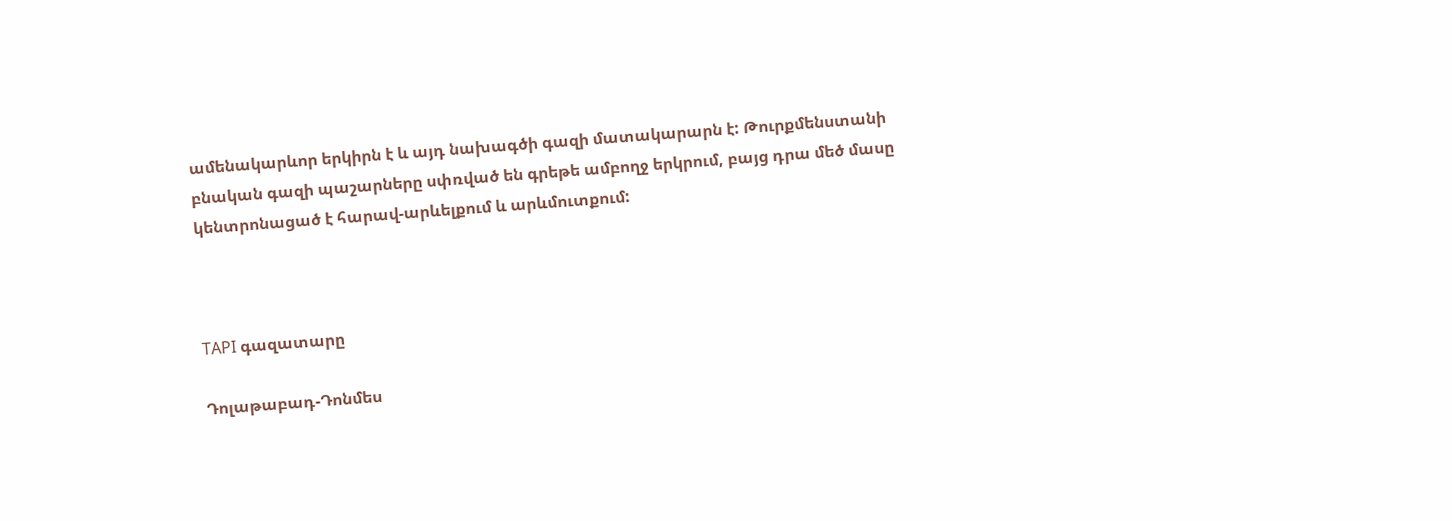ամենակարևոր երկիրն է և այդ նախագծի գազի մատակարարն է: Թուրքմենստանի բնական գազի պաշարները սփռված են գրեթե ամբողջ երկրում, բայց դրա մեծ մասը կենտրոնացած է հարավ-արևելքում և արևմուտքում:



TAPI գազատարը

Դոլաթաբադ-Դոնմես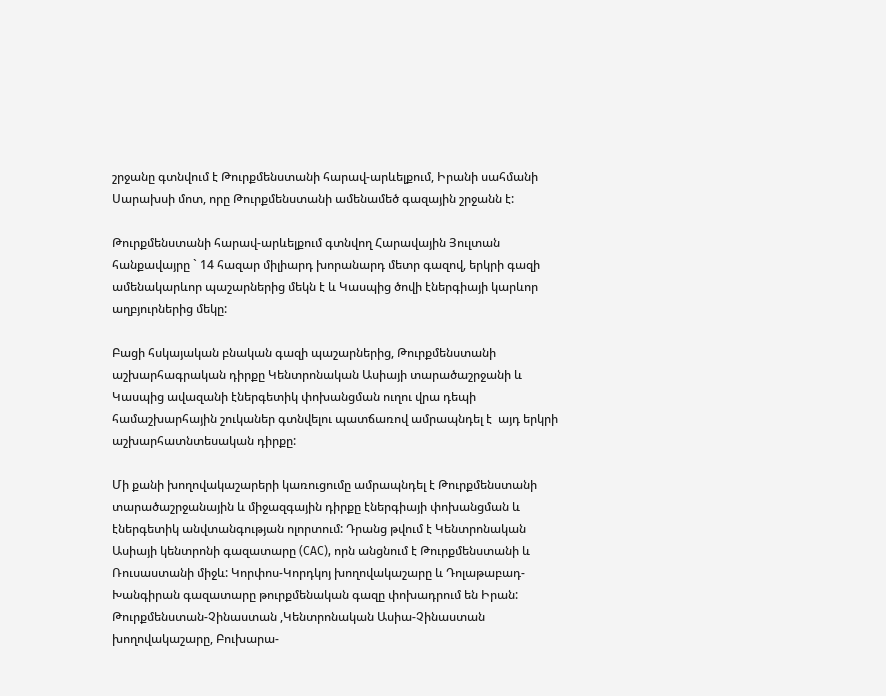շրջանը գտնվում է Թուրքմենստանի հարավ-արևելքում, Իրանի սահմանի Սարախսի մոտ, որը Թուրքմենստանի ամենամեծ գազային շրջանն է:

Թուրքմենստանի հարավ-արևելքում գտնվող Հարավային Յուլտան հանքավայրը ` 14 հազար միլիարդ խորանարդ մետր գազով, երկրի գազի ամենակարևոր պաշարներից մեկն է և Կասպից ծովի էներգիայի կարևոր աղբյուրներից մեկը:

Բացի հսկայական բնական գազի պաշարներից, Թուրքմենստանի աշխարհագրական դիրքը Կենտրոնական Ասիայի տարածաշրջանի և Կասպից ավազանի էներգետիկ փոխանցման ուղու վրա դեպի համաշխարհային շուկաներ գտնվելու պատճառով ամրապնդել է  այդ երկրի աշխարհատնտեսական դիրքը:

Մի քանի խողովակաշարերի կառուցումը ամրապնդել է Թուրքմենստանի տարածաշրջանային և միջազգային դիրքը էներգիայի փոխանցման և էներգետիկ անվտանգության ոլորտում: Դրանց թվում է Կենտրոնական Ասիայի կենտրոնի գազատարը (CAC), որն անցնում է Թուրքմենստանի և Ռուսաստանի միջև: Կորփոս-Կորդկոյ խողովակաշարը և Դոլաթաբադ-Խանգիրան գազատարը թուրքմենական գազը փոխադրում են Իրան: Թուրքմենստան-Չինաստան ,Կենտրոնական Ասիա-Չինաստան խողովակաշարը, Բուխարա-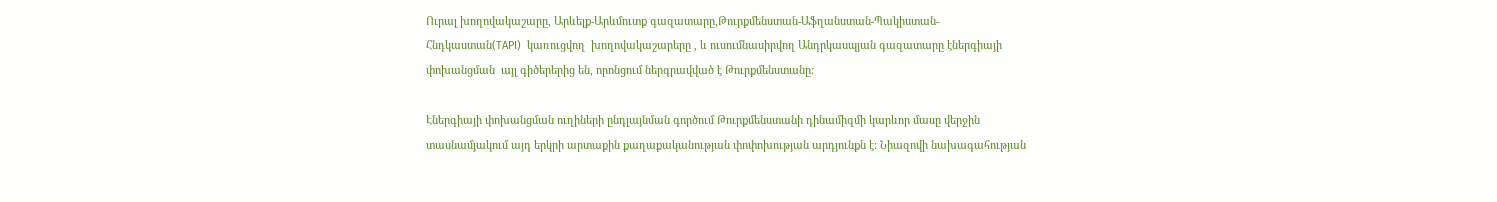Ուրալ խողովակաշարը, Արևելք-Արևմուտք գազատարը,Թուրքմենստան-Աֆղանստան-Պակիստան-Հնդկաստան(TAPI)  կառուցվող  խողովակաշարերը , և ուսումնասիրվող Անդրկասպյան գազատարը էներգիայի փոխանցման  այլ գիծերերից են, որոնցում ներգրավված է Թուրքմենստանը:

Էներգիայի փոխանցման ուղիների ընդլայնման գործում Թուրքմենստանի դինամիզմի կարևոր մասը վերջին տասնամյակում այդ երկրի արտաքին քաղաքականության փոփոխության արդյունքն է: Նիազովի նախագահության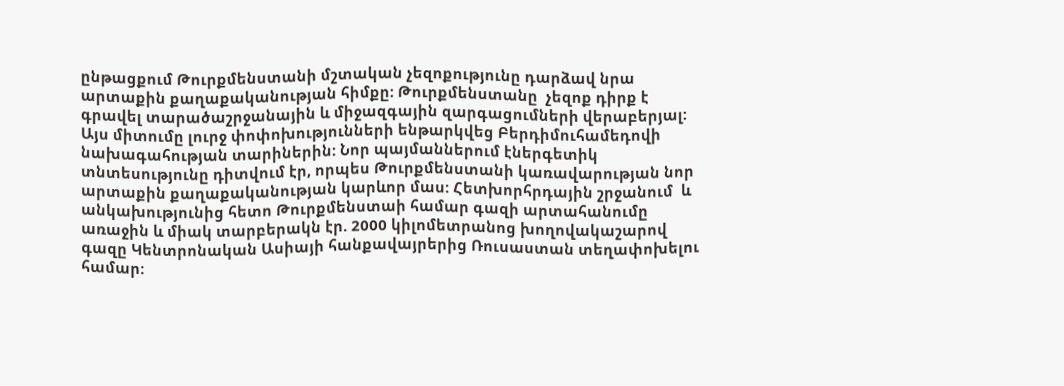ընթացքում Թուրքմենստանի մշտական չեզոքությունը դարձավ նրա արտաքին քաղաքականության հիմքը: Թուրքմենստանը  չեզոք դիրք է գրավել տարածաշրջանային և միջազգային զարգացումների վերաբերյալ: Այս միտումը լուրջ փոփոխությունների ենթարկվեց Բերդիմուհամեդովի նախագահության տարիներին: Նոր պայմաններում էներգետիկ տնտեսությունը դիտվում էր, որպես Թուրքմենստանի կառավարության նոր արտաքին քաղաքականության կարևոր մաս: Հետխորհրդային շրջանում  և անկախությունից հետո Թուրքմենստաի համար գազի արտահանումը առաջին և միակ տարբերակն էր. 2000 կիլոմետրանոց խողովակաշարով գազը Կենտրոնական Ասիայի հանքավայրերից Ռուսաստան տեղափոխելու համար: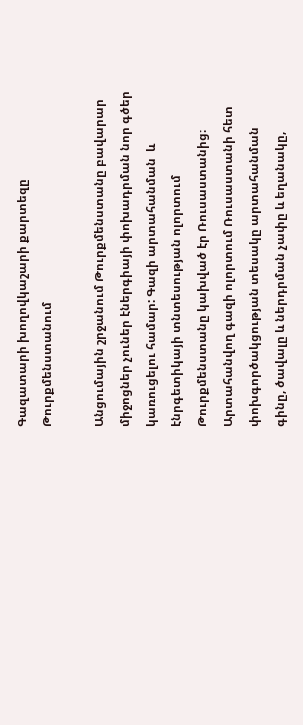Գազատարի խողովկաշարի քարտեզը Թուրքմենստանում

Անցումային շրջանում Թուրքմենստանը բավարար միջոցներ չուներ էներգիայի փոխադրման նոր գծեր կառուցելու համար: Գազի արտահանման  և էնրգետիկայի տնտեսության ոլորտում Թուրքմենստանը կախված էր Ռուսաստանից։ Արտահանվող գազի ոլորտում Ռուսաստանի հետ փոխգործակցության տեսակը արտահանման գինը, ծավալը և ներդրման չափը և եղանակը,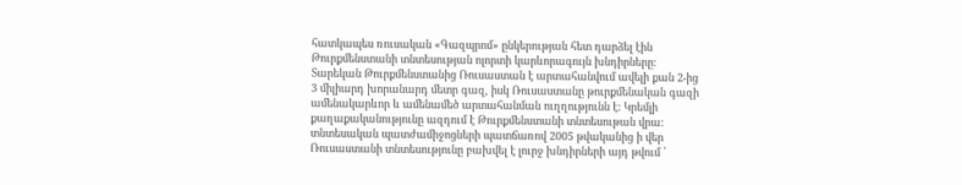հատկապես ռուսական «Գազպրոմ» ընկերության հետ դարձել էին Թուրքմենստանի տնտեսության ոլորտի կարևորագույն խնդիրները: Տարեկան Թուրքմենստանից Ռուսաստան է արտահանվում ավելի քան 2-ից 3 միլիարդ խորանարդ մետր գազ, իսկ Ռուսաստանը թուրքմենական գազի ամենակարևոր և ամենամեծ արտահանման ուղղությունն է: Կրեմլի քաղաքականությունը ազդում է Թուրքմենստանի տնտեսութան վրա:  տնտեսական պատժամիջոցների պատճառով 2005 թվականից ի վեր Ռուսաստանի տնտեսությունը բախվել է լուրջ խնդիրների այդ թվում ՝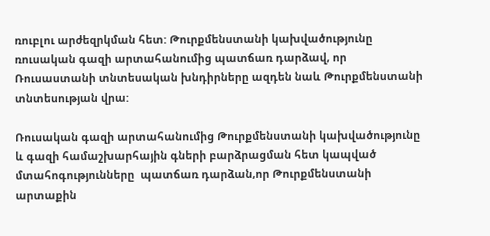ռուբլու արժեզրկման հետ: Թուրքմենստանի կախվածությունը ռուսական գազի արտահանումից պատճառ դարձավ, որ Ռուսաստանի տնտեսական խնդիրները ազդեն նաև Թուրքմենստանի տնտեսության վրա:

Ռուսական գազի արտահանումից Թուրքմենստանի կախվածությունը և գազի համաշխարհային գների բարձրացման հետ կապված մտահոգությունները  պատճառ դարձան,որ Թուրքմենստանի արտաքին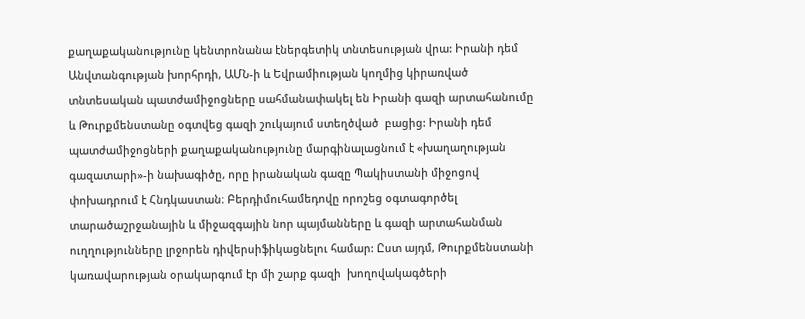քաղաքականությունը կենտրոնանա էներգետիկ տնտեսության վրա: Իրանի դեմ Անվտանգության խորհրդի, ԱՄՆ-ի և Եվրամիության կողմից կիրառված տնտեսական պատժամիջոցները սահմանափակել են Իրանի գազի արտահանումը և Թուրքմենստանը օգտվեց գազի շուկայում ստեղծված  բացից: Իրանի դեմ պատժամիջոցների քաղաքականությունը մարգինալացնում է «խաղաղության գազատարի»-ի նախագիծը, որը իրանական գազը Պակիստանի միջոցով  փոխադրում է Հնդկաստան։ Բերդիմուհամեդովը որոշեց օգտագործել տարածաշրջանային և միջազգային նոր պայմանները և գազի արտահանման  ուղղությունները լրջորեն դիվերսիֆիկացնելու համար: Ըստ այդմ, Թուրքմենստանի կառավարության օրակարգում էր մի շարք գազի  խողովակագծերի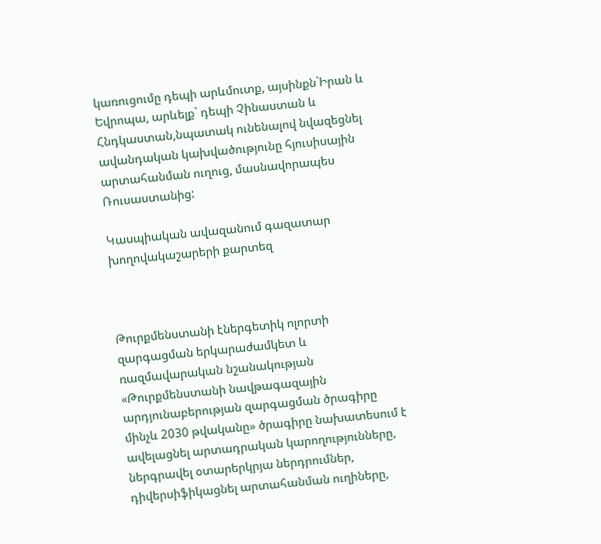կառուցումը դեպի արևմուտք, այսինքն`Իրան և Եվրոպա, արևելք` դեպի Չինաստան և Հնդկաստան,նպատակ ունենալով նվազեցնել ավանդական կախվածությունը հյուսիսային արտահանման ուղուց, մասնավորապես Ռուսաստանից:

Կասպիական ավազանում գազատար խողովակաշարերի քարտեզ



Թուրքմենստանի էներգետիկ ոլորտի զարգացման երկարաժամկետ և ռազմավարական նշանակության «Թուրքմենստանի նավթագազային արդյունաբերության զարգացման ծրագիրը մինչև 2030 թվականը» ծրագիրը նախատեսում է ավելացնել արտադրական կարողությունները, ներգրավել օտարերկրյա ներդրումներ, դիվերսիֆիկացնել արտահանման ուղիները,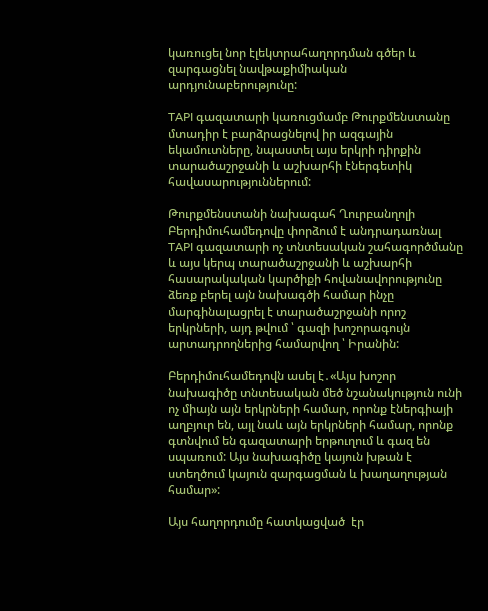կառուցել նոր էլեկտրահաղորդման գծեր և զարգացնել նավթաքիմիական արդյունաբերությունը:

TAPI գազատարի կառուցմամբ Թուրքմենստանը մտադիր է բարձրացնելով իր ազգային եկամուտները, նպաստել այս երկրի դիրքին տարածաշրջանի և աշխարհի էներգետիկ հավասարություններում:

Թուրքմենստանի նախագահ Ղուրբանղոլի Բերդիմուհամեդովը փորձում է անդրադառնալ TAPI գազատարի ոչ տնտեսական շահագործմանը  և այս կերպ տարածաշրջանի և աշխարհի հասարակական կարծիքի հովանավորությունը ձեռք բերել այն նախագծի համար ինչը մարգինալացրել է տարածաշրջանի որոշ երկրների, այդ թվում ՝ գազի խոշորագույն արտադրողներից համարվող ՝ Իրանին:

Բերդիմուհամեդովն ասել է․«Այս խոշոր նախագիծը տնտեսական մեծ նշանակություն ունի ոչ միայն այն երկրների համար, որոնք էներգիայի աղբյուր են, այլ նաև այն երկրների համար, որոնք գտնվում են գազատարի երթուղում և գազ են սպառում: Այս նախագիծը կայուն խթան է ստեղծում կայուն զարգացման և խաղաղության համար»:

Այս հաղորդումը հատկացված  էր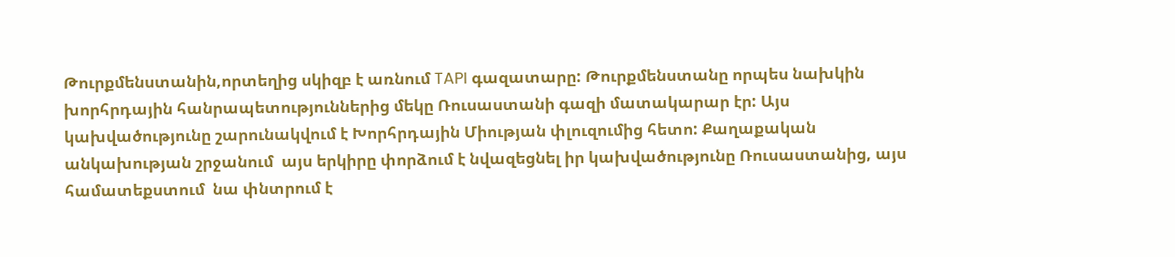Թուրքմենստանին,որտեղից սկիզբ է առնում TAPI գազատարը: Թուրքմենստանը որպես նախկին խորհրդային հանրապետություններից մեկը Ռուսաստանի գազի մատակարար էր: Այս կախվածությունը շարունակվում է Խորհրդային Միության փլուզումից հետո: Քաղաքական անկախության շրջանում  այս երկիրը փորձում է նվազեցնել իր կախվածությունը Ռուսաստանից, այս համատեքստում  նա փնտրում է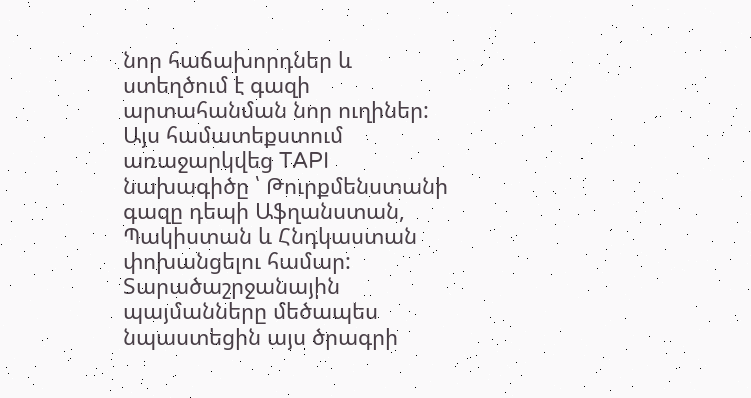նոր հաճախորդներ և ստեղծում է գազի արտահանման նոր ուղիներ: Այս համատեքստում առաջարկվեց TAPI նախագիծը ՝ Թուրքմենստանի գազը դեպի Աֆղանստան, Պակիստան և Հնդկաստան փոխանցելու համար: Տարածաշրջանային պայմանները մեծապես նպաստեցին այս ծրագրի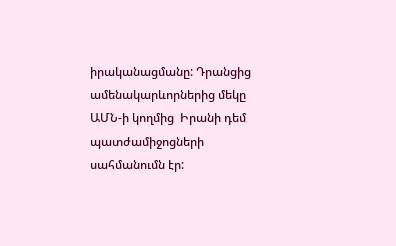իրականացմանը: Դրանցից ամենակարևորներից մեկը ԱՄՆ-ի կողմից  Իրանի դեմ պատժամիջոցների սահմանումն էր: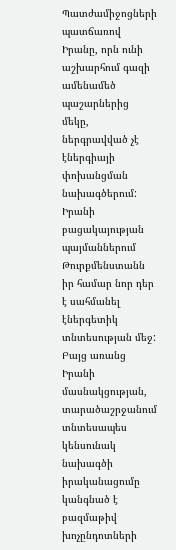Պատժամիջոցների պատճառով Իրանը, որն ունի աշխարհում գազի ամենամեծ պաշարներից մեկը, ներգրավված չէ էներգիայի փոխանցման նախագծերում: Իրանի բացակայության պայմաններում Թուրքմենստանն իր համար նոր դեր է սահմանել էներգետիկ տնտեսության մեջ: Բայց առանց Իրանի մասնակցության, տարածաշրջանում  տնտեսապես կենսունակ նախագծի իրականացումը կանգնած է բազմաթիվ խոչընդոտների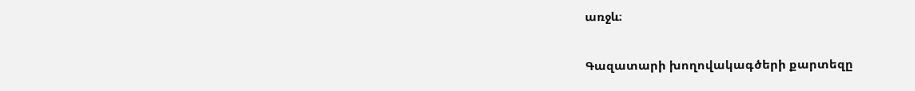առջև։

Գազատարի խողովակագծերի քարտեզը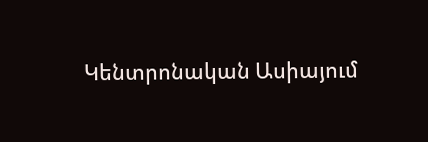Կենտրոնական Ասիայում